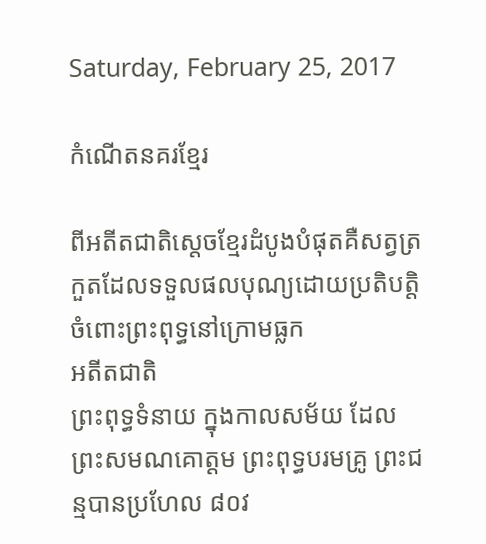Saturday, February 25, 2017

កំណើតនគរខ្មែរ

ពីអតីតជាតិស្តេចខ្មែរដំបូងបំផុតគឺសត្វត្រកួតដែលទទួលផលបុណ្យដោយប្រតិបត្តិចំពោះព្រះពុទ្ធនៅក្រោមធ្លក
អតីតជាតិ
ព្រះពុទ្ធទំនាយ ក្នុងកាលសម័យ ដែលព្រះសមណគោត្ដម ព្រះពុទ្ធបរមគ្រូ ព្រះជន្មបានប្រហែល ៨០វ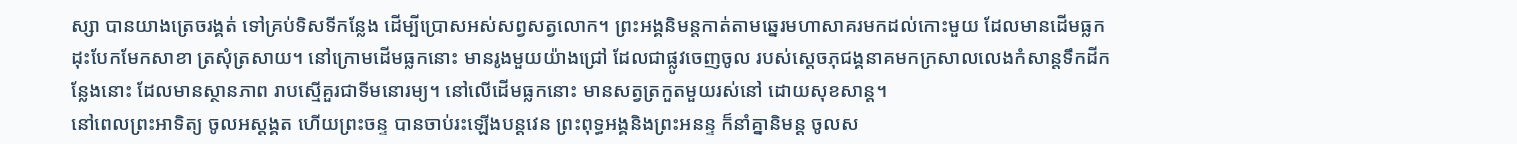ស្សា បានយាងត្រេចរង្គត់ ទៅគ្រប់ទិសទីកន្លែង ដើម្បីប្រោសអស់សព្វសត្វលោក។ ព្រះអង្គនិមន្ដកាត់តាមឆ្នេរមហាសាគរមកដល់កោះមួយ ដែលមានដើមធ្លក ដុះបែកមែកសាខា ត្រសុំត្រសាយ។ នៅក្រោមដើមធ្លកនោះ មានរូងមួយយ៉ាងជ្រៅ ដែលជាផ្លូវចេញចូល របស់ស្ដេចភុជង្គនាគមកក្រសាលលេងកំសាន្តទឹកដីកន្លែងនោះ ដែលមានស្ថានភាព រាបស្មើគួរជាទីមនោរម្យ។ នៅលើដើមធ្លកនោះ មានសត្វត្រកួតមួយរស់នៅ ដោយសុខសាន្ដ។
នៅពេលព្រះអាទិត្យ ចូលអស្ដង្គត ហើយព្រះចន្ទ បានចាប់រះឡើងបន្ដវេន ព្រះពុទ្ធអង្គនិងព្រះអនន្ទ ក៏នាំគ្នានិមន្ដ ចូលស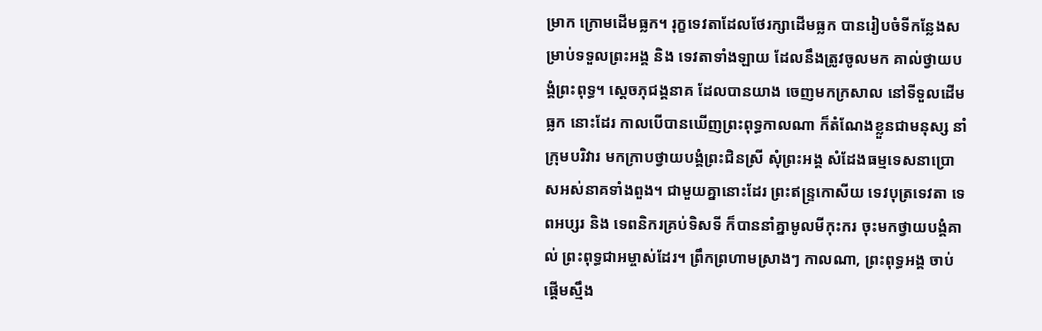ម្រាក ក្រោមដើមធ្លក។ រុក្ខទេវតាដែលថែរក្សាដើមធ្លក បានរៀបចំទីកន្លែងសម្រាប់ទទួលព្រះអង្គ និង ទេវតាទាំងឡាយ ដែលនឹងត្រូវចូលមក គាល់ថ្វាយបង្គំព្រះពុទ្ធ។ ស្ដេចភុជង្គនាគ ដែលបានយាង ចេញមកក្រសាល នៅទីទួលដើមធ្លក នោះដែរ កាលបើបានឃើញព្រះពុទ្ធកាលណា ក៏តំណែងខ្លួនជាមនុស្ស នាំក្រុមបរិវារ មកក្រាបថ្វាយបង្គំព្រះជិនស្រី សុំព្រះអង្គ សំដែងធម្មទេសនាប្រោសអស់នាគទាំងពួង។ ជាមួយគ្នានោះដែរ ព្រះឥន្ទ្រកោសីយ ទេវបុត្រទេវតា ទេពអប្សរ និង ទេពនិករគ្រប់ទិសទី ក៏បាននាំគ្នាមូលមីកុះករ ចុះមកថ្វាយបង្គំគាល់ ព្រះពុទ្ធជាអម្ចាស់ដែរ។ ព្រឹកព្រហាមស្រាងៗ កាលណា, ព្រះពុទ្ធអង្គ ចាប់ផ្ដើមស្មឹង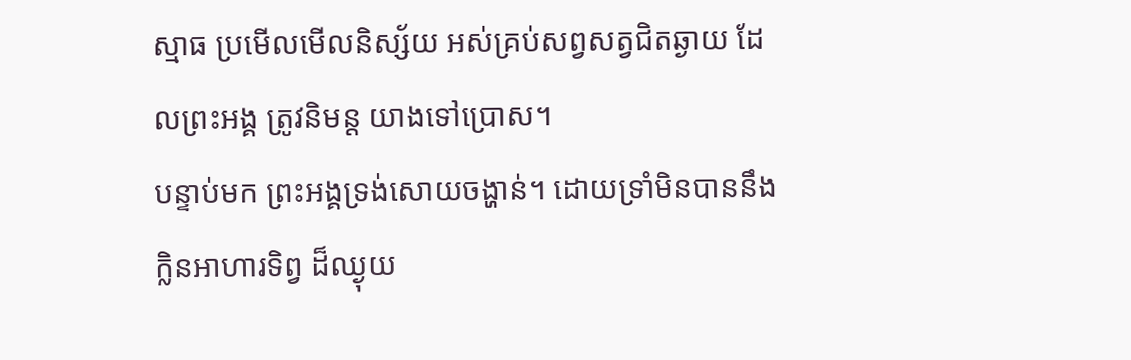ស្មាធ ប្រមើលមើលនិស្ស័យ អស់គ្រប់សព្វសត្វជិតឆ្ងាយ ដែលព្រះអង្គ ត្រូវនិមន្ដ យាងទៅប្រោស។
បន្ទាប់មក ព្រះអង្គទ្រង់សោយចង្ហាន់។ ដោយទ្រាំមិនបាននឹង ក្លិនអាហារទិព្វ ដ៏ឈ្ងុយ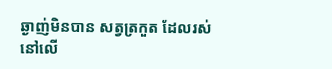ឆ្ងាញ់មិនបាន សត្វត្រកួត ដែលរស់នៅលើ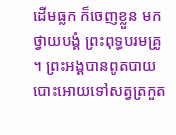ដើមធ្លក ក៏ចេញខ្លួន មកថ្វាយបង្គំ ព្រះពុទ្ធបរមគ្រូ។ ព្រះអង្គបានពូតបាយ បោះអោយទៅសត្វត្រកួត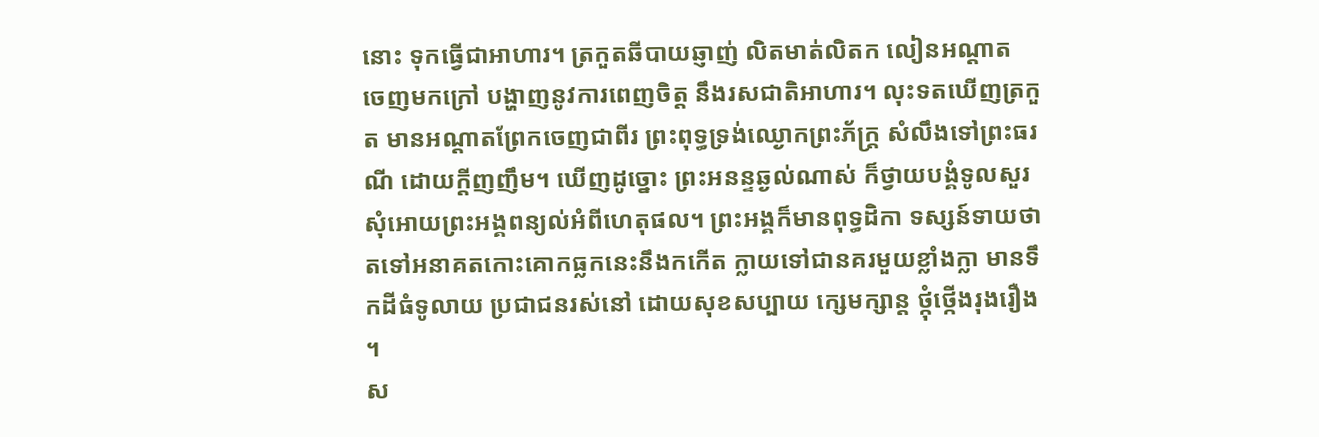នោះ ទុកធ្វើជាអាហារ។ ត្រកួតឆីបាយឆ្ញាញ់ លិតមាត់លិតក លៀនអណ្ដាត ចេញមកក្រៅ បង្ហាញនូវការពេញចិត្ត នឹងរសជាតិអាហារ។ លុះទតឃើញត្រកួត មានអណ្តាតព្រែកចេញជាពីរ ព្រះពុទ្ធទ្រង់ឈ្ងោកព្រះភ័ក្ដ្រ សំលឹងទៅព្រះធរណី ដោយក្ដីញញឹម។ ឃើញដូច្នោះ ព្រះអនន្ទឆ្ងល់ណាស់ ក៏ថ្វាយបង្គំទូលសួរ សុំអោយព្រះអង្គពន្យល់អំពីហេតុផល។ ព្រះអង្គក៏មានពុទ្ធដិកា ទស្សន៍ទាយថា តទៅអនាគតកោះគោកធ្លកនេះនឹងកកើត ក្លាយទៅជានគរមួយខ្លាំងក្លា មានទឹកដីធំទូលាយ ប្រជាជនរស់នៅ ដោយសុខសប្បាយ ក្សេមក្សាន្ដ ថ្កុំថ្កើងរុងរឿង។
ស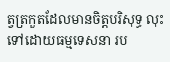ត្វត្រកួតដែលមានចិត្ដបរិសុទ្ធ លុះទៅដោយធម្មទេសនា រប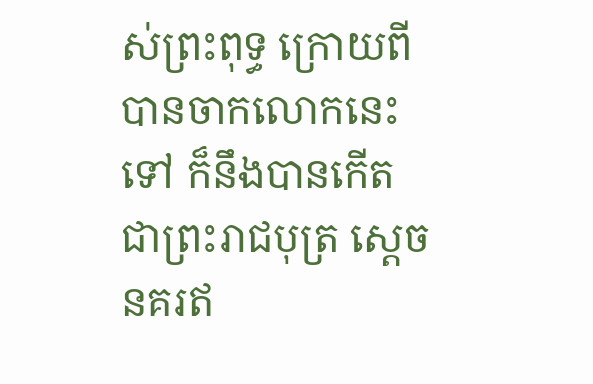ស់ព្រះពុទ្ធ ក្រោយពីបានចាកលោកនេះទៅ ក៏នឹងបានកើតជាព្រះរាជបុត្រ ស្ដេចនគរឥ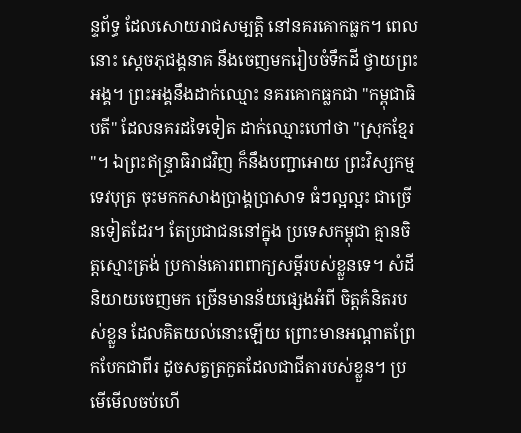ន្ទព័ទ្ធ ដែលសោយរាជសម្បត្ដិ នៅនគរគោកធ្លក។ ពេលនោះ ស្ដេចភុជង្គនាគ នឹងចេញមករៀបចំទឹកដី ថ្វាយព្រះអង្គ។ ព្រះអង្គនឹងដាក់ឈ្មោះ នគរគោកធ្លកជា "កម្ពុជាធិបតី" ដែលនគរដទៃទៀត ដាក់ឈ្មោះហៅថា "ស្រុកខ្មែរ"។ ឯព្រះឥន្ទ្រាធិរាជវិញ ក៏នឹងបញ្ជាអោយ ព្រះវិស្សកម្មទេវបុត្រ ចុះមកកសាងប្រាង្គប្រាសាទ ធំៗល្អល្អះ ជាច្រើនទៀតដែរ។ តែប្រជាជននៅក្នុង ប្រទេសកម្ពុជា គ្មានចិត្ដស្មោះត្រង់ ប្រកាន់គោរពពាក្យសម្ដីរបស់ខ្លួនទេ។ សំដីនិយាយចេញមក ច្រើនមានន័យផ្សេងអំពី ចិត្ដគំនិតរបស់ខ្លួន ដែលគិតយល់នោះឡើយ ព្រោះមានអណ្តាតព្រែកបែកជាពីរ ដូចសត្វត្រកួតដែលជាជីតារបស់ខ្លួន។ ប្រមើមើលចប់ហើ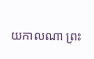យកាលណា ព្រះ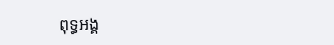ពុទ្ធអង្គ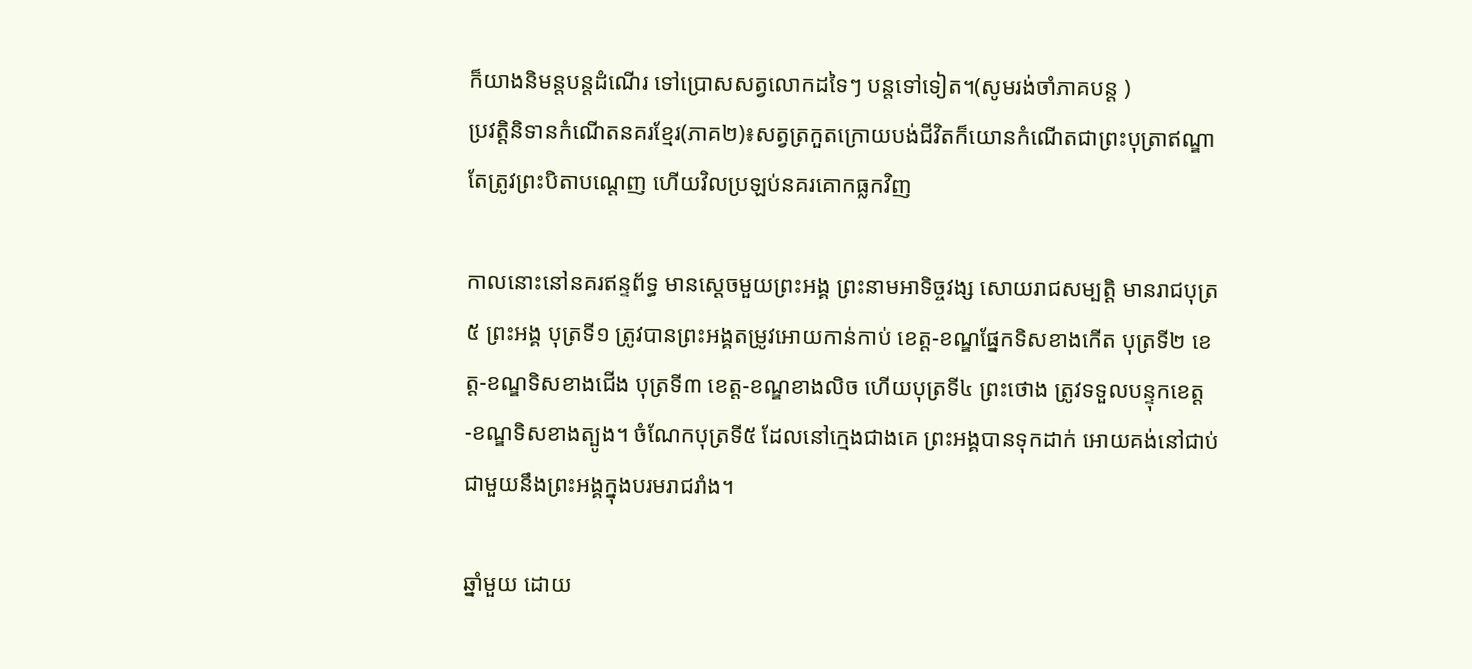ក៏យាងនិមន្តបន្តដំណើរ ទៅប្រោសសត្វលោកដទៃៗ បន្តទៅទៀត។(សូមរង់ចាំភាគបន្ត )
ប្រវត្តិនិទានកំណើតនគរខ្មែរ(ភាគ២)៖សត្វត្រកួតក្រោយបង់ជីវិតក៏យោនកំណើតជាព្រះបុត្រាឥណ្ឌាតែត្រូវព្រះបិតាបណ្តេញ ហើយវិលប្រឡប់នគរគោកធ្លកវិញ

កាលនោះនៅនគរឥន្ទព័ទ្ធ មានស្ដេចមួយព្រះអង្គ ព្រះនាមអាទិច្ចវង្ស សោយរាជសម្បត្ដិ មានរាជបុត្រ ៥ ព្រះអង្គ បុត្រទី១ ត្រូវបានព្រះអង្គតម្រូវអោយកាន់កាប់ ខេត្ដ-ខណ្ឌផ្នែកទិសខាងកើត បុត្រទី២ ខេត្ដ-ខណ្ឌទិសខាងជើង បុត្រទី៣ ខេត្ដ-ខណ្ឌខាងលិច ហើយបុត្រទី៤ ព្រះថោង ត្រូវទទួលបន្ទុកខេត្ដ-ខណ្ឌទិសខាងត្បូង។ ចំណែកបុត្រទី៥ ដែលនៅក្មេងជាងគេ ព្រះអង្គបានទុកដាក់ អោយគង់នៅជាប់ជាមួយនឹងព្រះអង្គក្នុងបរមរាជរាំង។

ឆ្នាំមួយ ដោយ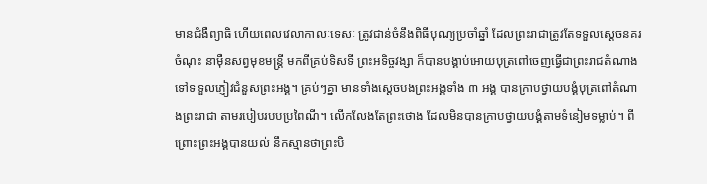មានជំងឺព្យាធិ ហើយពេលវេលាកាលៈទេសៈ ត្រូវជាន់ចំនឹងពិធីបុណ្យប្រចាំឆ្នាំ ដែលព្រះរាជាត្រូវតែទទួលស្ដេចនគរចំណុះ នាម៉ឺនសព្វមុខមន្ដ្រី មកពីគ្រប់ទិសទី ព្រះអទិច្ចវង្សា ក៏បានបង្គាប់អោយបុត្រពៅចេញធ្វើជាព្រះរាជតំណាងទៅទទួលភ្ញៀវជំនួសព្រះអង្គ។ គ្រប់ៗគ្នា មានទាំងស្ដេចបងព្រះអង្គទាំង ៣ អង្គ បានក្រាបថ្វាយបង្គំបុត្រពៅតំណាងព្រះរាជា តាមរបៀបរបបប្រពៃណី។ លើកលែងតែព្រះថោង ដែលមិនបានក្រាបថ្វាយបង្គំតាមទំនៀមទម្លាប់។ ពីព្រោះព្រះអង្គបានយល់ នឹកស្មានថាព្រះបិ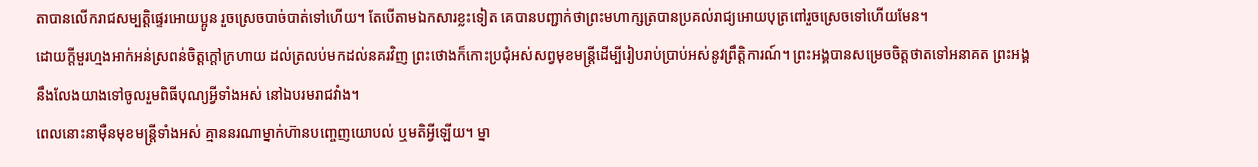តាបានលើករាជសម្បត្តិផ្ទេរអោយប្អូន រួចស្រេចបាច់បាត់ទៅហើយ។ តែបើតាមឯកសារខ្លះទៀត គេបានបញ្ជាក់ថាព្រះមហាក្សត្របានប្រគល់រាជ្យអោយបុត្រពៅរួចស្រេចទៅហើយមែន។
ដោយក្ដីមួរហ្មងអាក់អន់ស្រពន់ចិត្ដក្ដៅក្រហាយ ដល់ត្រលប់មកដល់នគរវិញ ព្រះថោងក៏កោះប្រជុំអស់សព្វមុខមន្ដ្រីដើម្បីរៀបរាប់ប្រាប់អស់នូវព្រឹត្ដិការណ៍។ ព្រះអង្គបានសម្រេចចិត្ដថាតទៅអនាគត ព្រះអង្គ នឹងលែងយាងទៅចូលរួមពិធីបុណ្យអ្វីទាំងអស់ នៅឯបរមរាជវាំង។
ពេលនោះនាម៉ឺនមុខមន្ដ្រីទាំងអស់ គ្មាននរណាម្នាក់ហ៊ានបញ្ចេញយោបល់ ឬមតិអ្វីឡើយ។ ម្នា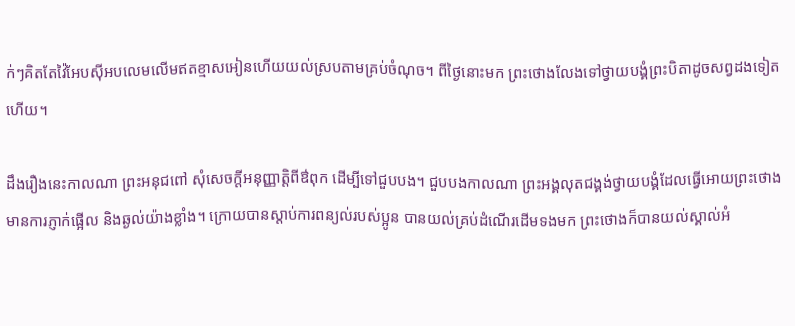ក់ៗគិតតែវ៉ៃអែបស៊ីអបលេមលើមឥតខ្មាសអៀនហើយយល់ស្របតាមគ្រប់ចំណុច។ ពីថ្ងៃនោះមក ព្រះថោងលែងទៅថ្វាយបង្គំព្រះបិតាដូចសព្វដងទៀតហើយ។

ដឹងរឿងនេះកាលណា ព្រះអនុជពៅ សុំសេចក្ដីអនុញ្ញាត្ដិពីឳពុក ដើម្បីទៅជួបបង។ ជួបបងកាលណា ព្រះអង្គលុតជង្គង់ថ្វាយបង្គំដែលធ្វើអោយព្រះថោងមានការភ្ញាក់ផ្អើល និងឆ្ងល់យ៉ាងខ្លាំង។ ក្រោយបានស្ដាប់ការពន្យល់របស់ប្អូន បានយល់គ្រប់ដំណើរដើមទងមក ព្រះថោងក៏បានយល់ស្គាល់អំ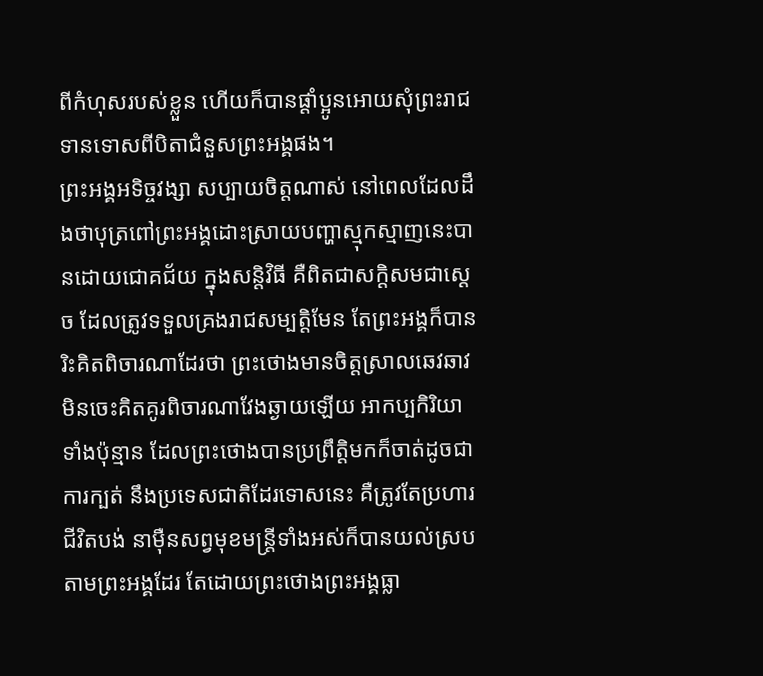ពីកំហុសរបស់ខ្លួន ហើយក៏បានផ្ដាំប្អូនអោយសុំព្រះរាជទានទោសពីបិតាជំនួសព្រះអង្គផង។
ព្រះអង្គអទិច្ចវង្សា សប្បាយចិត្ដណាស់ នៅពេលដែលដឹងថាបុត្រពៅព្រះអង្គដោះស្រាយបញ្ហាស្មុកស្មាញនេះបានដោយជោគជ័យ ក្នុងសន្ដិវិធី គឺពិតជាសក្ដិសមជាស្ដេច ដែលត្រូវទទួលគ្រងរាជសម្បត្ដិមែន តែព្រះអង្គក៏បានរិះគិតពិចារណាដែរថា ព្រះថោងមានចិត្ដស្រាលឆេវឆាវ មិនចេះគិតគូរពិចារណាវែងឆ្ងាយឡើយ អាកប្បកិរិយាទាំងប៉ុន្មាន ដែលព្រះថោងបានប្រព្រឹត្ដិមកក៏ចាត់ដូចជាការក្បត់ នឹងប្រទេសជាតិដែរទោសនេះ គឺត្រូវតែប្រហារជីវិតបង់ នាម៉ឺនសព្វមុខមន្ដ្រីទាំងអស់ក៏បានយល់ស្របតាមព្រះអង្គដែរ តែដោយព្រះថោងព្រះអង្គធ្លា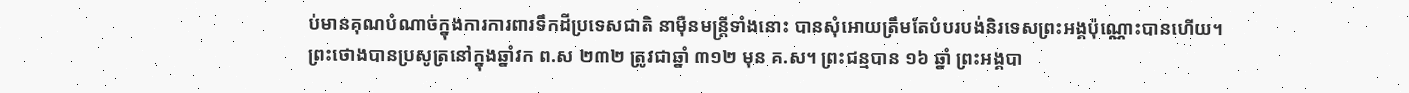ប់មានគុណបំណាច់ក្នុងការការពារទឹកដីប្រទេសជាតិ នាម៉ឺនមន្ដ្រីទាំងនោះ បានសុំអោយត្រឹមតែបំបរបង់និរទេសព្រះអង្គប៉ុណ្ណោះបានហើយ។
ព្រះថោងបានប្រសូត្រនៅក្នុងឆ្នាំវក ព.ស ២៣២ ត្រូវជាឆ្នាំ ៣១២ មុន គ.ស។ ព្រះជន្មបាន ១៦ ឆ្នាំ ព្រះអង្គបា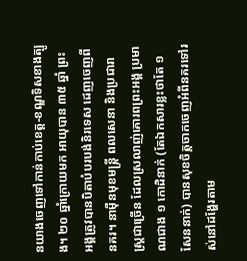នយាងចេញទៅកាន់កាប់ខេត្ដ-ខណ្ឌទិសខាងត្បូង។ ២០ ឆ្នាំក្រោយមក អាយុបាន ៣៥ ឆ្នាំ ព្រះអង្គត្រូវបានបិតាបំបរបង់និរទេស ដេញចេញពីនគរ។ នាម៉ឺនមុខមន្ដ្រី ពលសេនា និងប្រជារាស្ដ្រជាច្រើន ដែលស្រលាញ់គោរពព្រះអង្គ ប្រមាណជាង ១ កោដិនាក់ (តែឯកសារខ្លះថាតែ ១ សែននាក់) បានសុខចិត្តចាកចេញអំពីនគរទៅរស់នៅដង្ហែរតាម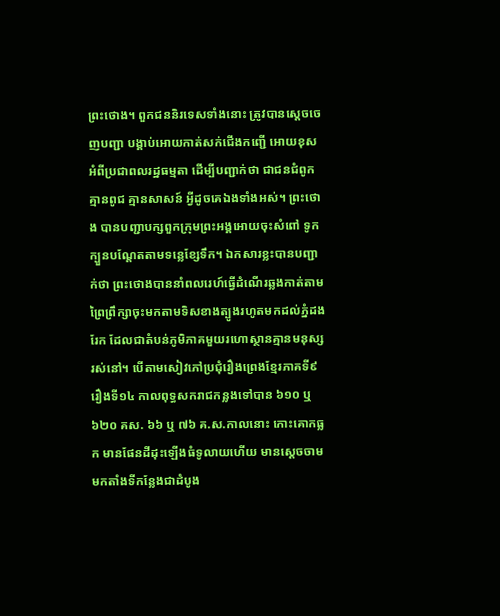ព្រះថោង។ ពួកជននិរទេសទាំងនោះ ត្រូវបានស្ដេចចេញបញ្ជា បង្គាប់អោយកាត់សក់ជើងកញ្ជើ អោយខុសអំពីប្រជាពលរដ្ឋធម្មតា ដើម្បីបញ្ជាក់ថា ជាជនជំពូកគ្មានពូជ គ្មានសាសន៍ អ្វីដូចគេឯងទាំងអស់។ ព្រះថោង បានបញ្ជាបក្សពួកក្រុមព្រះអង្គអោយចុះសំពៅ ទូក ក្បួនបណ្ដែតតាមទន្លេខ្សែទឹក។ ឯកសារខ្លះបានបញ្ជាក់ថា ព្រះថោងបាននាំពលរេហ៍ធ្វើដំណើរឆ្លងកាត់តាមព្រៃព្រឹក្សាចុះមកតាមទិសខាងត្បូងរហូតមកដល់ភ្នំដងរែក ដែលជាតំបន់ភូមិភាគមួយរហោស្ថានគ្មានមនុស្សរស់នៅ។ បើតាមសៀវភៅប្រជុំរឿងព្រេងខ្មែរភាគទី៩ រឿងទី១៤ កាលពុទ្ធសករាជកន្លងទៅបាន ៦១០ ឬ ៦២០ គស. ៦៦ ឬ ៧៦ គ.ស.កាលនោះ កោះគោកធ្លក មានផែនដីដុះឡើងធំទូលាយហើយ មានស្ដេចចាមមកតាំងទីកន្លែងជាដំបូង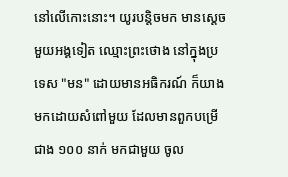នៅលើកោះនោះ។ យូរបន្តិចមក មានស្ដេចមួយអង្គទៀត ឈ្មោះព្រះថោង នៅក្នុងប្រទេស "មន" ដោយមានអធិករណ៍ ក៏យាងមកដោយសំពៅមួយ ដែលមានពួកបម្រើជាង ១០០ នាក់ មកជាមួយ ចូល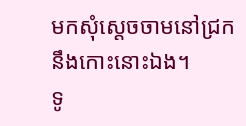មកសុំស្ដេចចាមនៅជ្រកនឹងកោះនោះឯង។
ទូ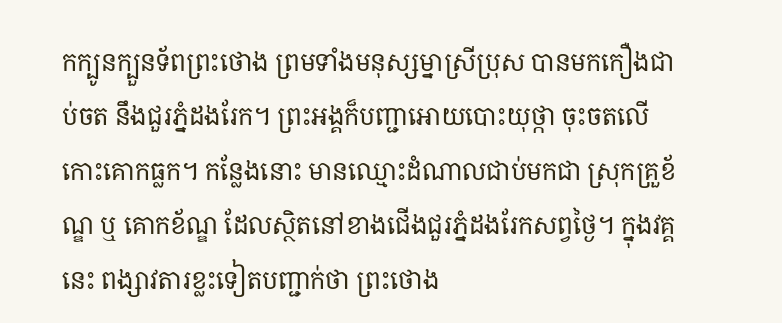កក្បូនក្បួនទ័ពព្រះថោង ព្រមទាំងមនុស្សម្នាស្រីប្រុស បានមកកឿងជាប់ចត នឹងជួរភ្នំដងរែក។ ព្រះអង្គក៏បញ្ជាអោយបោះយុថ្កា ចុះចតលើកោះគោកធ្លក។ កន្លែងនោះ មានឈ្មោះដំណាលជាប់មកជា ស្រុកគ្រួខ័ណ្ឌ ឬ គោកខ័ណ្ឌ ដែលស្ថិតនៅខាងជើងជួរភ្នំដងរែកសព្វថ្ងៃ។ ក្នុងវគ្គនេះ ពង្សាវតារខ្លះទៀតបញ្ជាក់ថា ព្រះថោង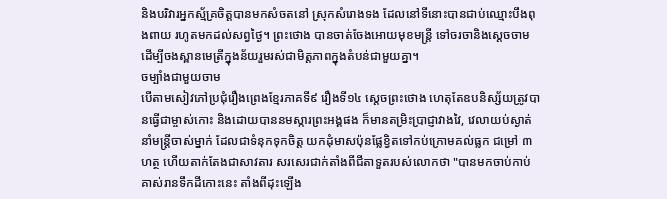និងបរិវារអ្នកស្ម័គ្រចិត្ដបានមកសំចតនៅ ស្រុកសំរោងទង ដែលនៅទីនោះបានជាប់ឈ្មោះបឹងពុងពាយ រហូតមកដល់សព្វថ្ងៃ។ ព្រះថោង បានចាត់ចែងអោយមុខមន្ដ្រី ទៅចរចានិងស្ដេចចាម ដើម្បីចងស្ពានមេត្រីក្នុងន័យរួមរស់ជាមិត្ដភាពក្នុងតំបន់ជាមួយគ្នា។
ចម្បាំងជាមួយចាម
បើតាមសៀវភៅប្រជុំរឿងព្រេងខ្មែរភាគទី៩ រឿងទី១៤ ស្ដេចព្រះថោង ហេតុតែឧបនិស្ស័យត្រូវបានធ្វើជាម្ចាស់កោះ និងដោយបាននមស្ការព្រះអង្គផង ក៏មានតម្រិះប្រាជ្ញាវាងវៃ, វេលាយប់ស្ងាត់ នាំមន្ត្រីចាស់ម្នាក់ ដែលជាទំនុកទុកចិត្ត យកដុំមាសប៉ុនផ្លែខ្វិតទៅកប់ក្រោមគល់ធ្លក ជម្រៅ ៣ ហត្ថ ហើយតាក់តែងជាសាវតារ សរសេរជាក់តាំងពីជីតាទួតរបស់លោកថា "បានមកចាប់កាប់គាស់រានទឹកដីកោះនេះ តាំងពីដុះឡើង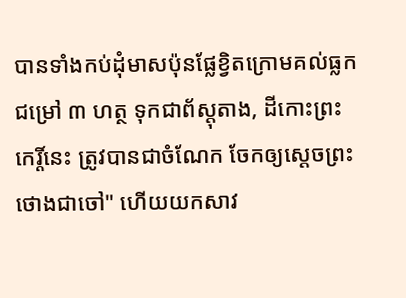បានទាំងកប់ដុំមាសប៉ុនផ្លែខ្វិតក្រោមគល់ធ្លក ជម្រៅ ៣ ហត្ថ ទុកជាព័ស្តុតាង, ដីកោះព្រះកេរ្តិ៍នេះ ត្រូវបានជាចំណែក ចែកឲ្យស្ដេចព្រះថោងជាចៅ" ហើយយកសាវ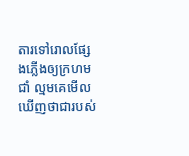តារទៅរោលផ្សែងភ្លើងឲ្យក្រហមជាំ ល្មមគេមើលឃើញថាជារបស់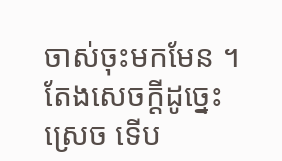ចាស់ចុះមកមែន ។ តែងសេចក្ដីដូច្នេះស្រេច ទើប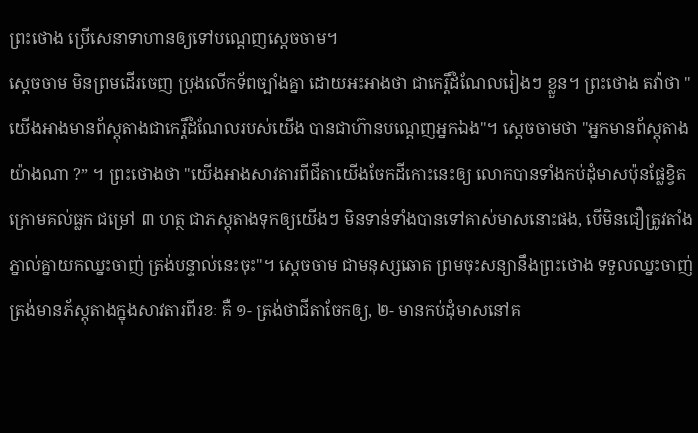ព្រះថោង ប្រើសេនាទាហានឲ្យទៅបណ្ដេញស្ដេចចាម។
ស្ដេចចាម មិនព្រមដើរចេញ ប្រុងលើកទ័ពច្បាំងគ្នា ដោយអះអាងថា ជាកេរ្តិ៍ដំណែលរៀងៗ ខ្លួន។ ព្រះថោង តវ៉ាថា "យើងអាងមានព័ស្តុតាងជាកេរ្តិ៍ដំណែលរបស់យើង បានជាហ៊ានបណ្ដេញអ្នកឯង"។ ស្ដេចចាមថា "អ្នកមានព័ស្តុតាងយ៉ាងណា ?” ។ ព្រះថោងថា "យើងអាងសាវតារពីជីតាយើងចែកដីកោះនេះឲ្យ លោកបានទាំងកប់ដុំមាសប៉ុនផ្លែខ្វិត ក្រោមគល់ធ្លក ជម្រៅ ៣ ហត្ថ ជាភស្តុតាងទុកឲ្យយើងៗ មិនទាន់ទាំងបានទៅគាស់មាសនោះផង, បើមិនជឿត្រូវតាំងភ្នាល់គ្នាយកឈ្នះចាញ់ ត្រង់បន្ទាល់នេះចុះ"។ ស្ដេចចាម ជាមនុស្សឆោត ព្រមចុះសន្យានឹងព្រះថោង ទទួលឈ្នះចាញ់ត្រង់មានភ័ស្តុតាងក្នុងសាវតារពីរខៈ គឺ ១- ត្រង់ថាជីតាចែកឲ្យ, ២- មានកប់ដុំមាសនៅគ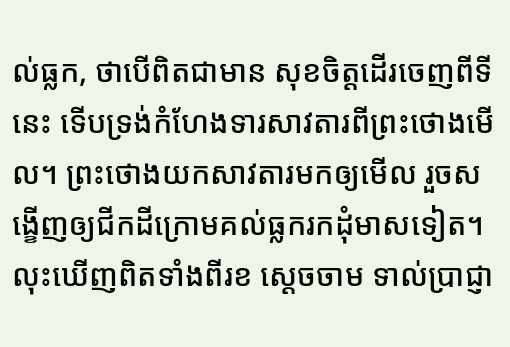ល់ធ្លក, ថាបើពិតជាមាន សុខចិត្តដើរចេញពីទីនេះ ទើបទ្រង់កំហែងទារសាវតារពីព្រះថោងមើល។ ព្រះថោងយកសាវតារមកឲ្យមើល រួចសង្ខើញឲ្យជីកដីក្រោមគល់ធ្លករកដុំមាសទៀត។ លុះឃើញពិតទាំងពីរខ ស្ដេចចាម ទាល់ប្រាជ្ញា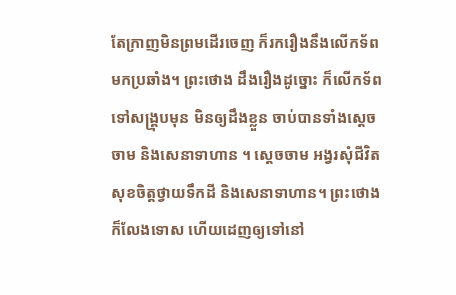តែក្រាញមិនព្រមដើរចេញ ក៏រករឿងនឹងលើកទ័ពមកប្រឆាំង។ ព្រះថោង ដឹងរឿងដូច្នោះ ក៏លើកទ័ពទៅសង្គ្រុបមុន មិនឲ្យដឹងខ្លួន ចាប់បានទាំងស្ដេចចាម និងសេនាទាហាន ។ ស្ដេចចាម អង្វរសុំជីវិត សុខចិត្តថ្វាយទឹកដី និងសេនាទាហាន។ ព្រះថោង ក៏លែងទោស ហើយដេញឲ្យទៅនៅ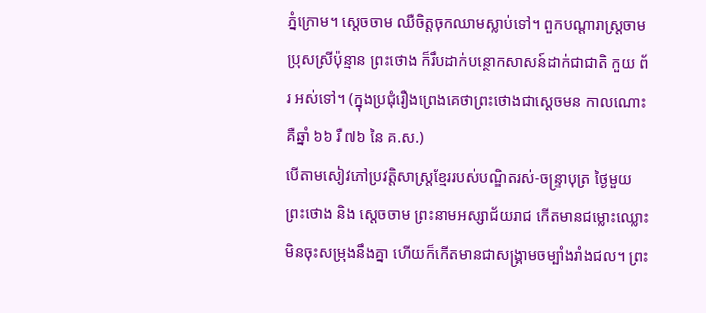ភ្នំក្រោម។ ស្ដេចចាម ឈឺចិត្តចុកឈាមស្លាប់ទៅ។ ពួកបណ្ដារាស្ត្រចាមប្រុសស្រីប៉ុន្មាន ព្រះថោង ក៏រឹបដាក់បន្ថោកសាសន៍ដាក់ជាជាតិ កួយ ព័រ អស់ទៅ។ (ក្នុងប្រជុំរឿងព្រេងគេថាព្រះថោងជាស្ដេចមន កាលណោះ គឺឆ្នាំ ៦៦ រឺ ៧៦ នៃ គ.ស.)
បើតាមសៀវភៅប្រវត្តិសាស្ត្រខ្មែររបស់បណ្ឌិតរស់-ចន្ទ្រាបុត្រ ថ្ងៃមួយ ព្រះថោង និង ស្ដេចចាម ព្រះនាមអស្សាជ័យរាជ កើតមានជម្លោះឈ្លោះមិនចុះសម្រុងនឹងគ្នា ហើយក៏កើតមានជាសង្គ្រាមចម្បាំងរាំងជល។ ព្រះ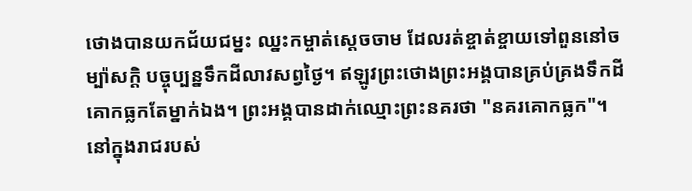ថោងបានយកជ័យជម្នះ ឈ្នះកម្ចាត់ស្ដេចចាម ដែលរត់ខ្ចាត់ខ្ចាយទៅពួននៅចម្ប៉ាសក្ដិ បច្ចុប្បន្នទឹកដីលាវសព្វថ្ងៃ។ ឥឡូវព្រះថោងព្រះអង្គបានគ្រប់គ្រងទឹកដីគោកធ្លកតែម្នាក់ឯង។ ព្រះអង្គបានដាក់ឈ្មោះព្រះនគរថា "នគរគោកធ្លក"។
នៅក្នុងរាជរបស់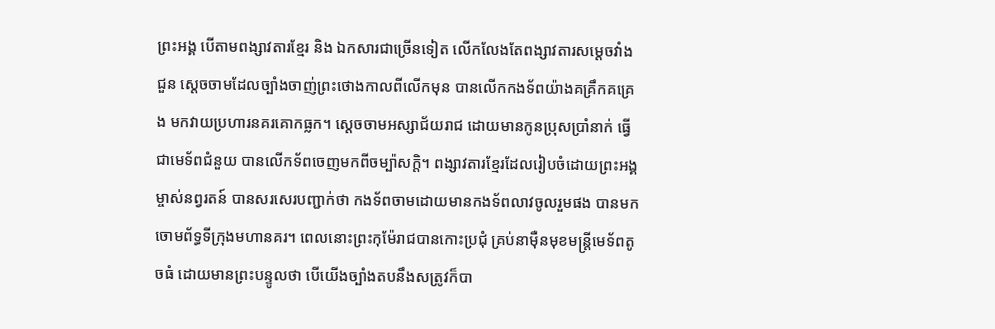ព្រះអង្គ បើតាមពង្សាវតារខ្មែរ និង ឯកសារជាច្រើនទៀត លើកលែងតែពង្សាវតារសម្ដេចវាំងជួន ស្ដេចចាមដែលច្បាំងចាញ់ព្រះថោងកាលពីលើកមុន បានលើកកងទ័ពយ៉ាងគគ្រឹកគគ្រេង មកវាយប្រហារនគរគោកធ្លក។ ស្ដេចចាមអស្សាជ័យរាជ ដោយមានកូនប្រុសប្រាំនាក់ ធ្វើជាមេទ័ពជំនួយ បានលើកទ័ពចេញមកពីចម្ប៉ាសក្ដិ។ ពង្សាវតារខ្មែរដែលរៀបចំដោយព្រះអង្គម្ចាស់នព្វរតន៍ បានសរសេរបញ្ជាក់ថា កងទ័ពចាមដោយមានកងទ័ពលាវចូលរួមផង បានមកចោមព័ទ្ធទីក្រុងមហានគរ។ ពេលនោះព្រះកុម៉ែរាជបានកោះប្រជុំ គ្រប់នាម៉ឺនមុខមន្ដ្រីមេទ័ពតូចធំ ដោយមានព្រះបន្ទូលថា បើយើងច្បាំងតបនឹងសត្រូវក៏បា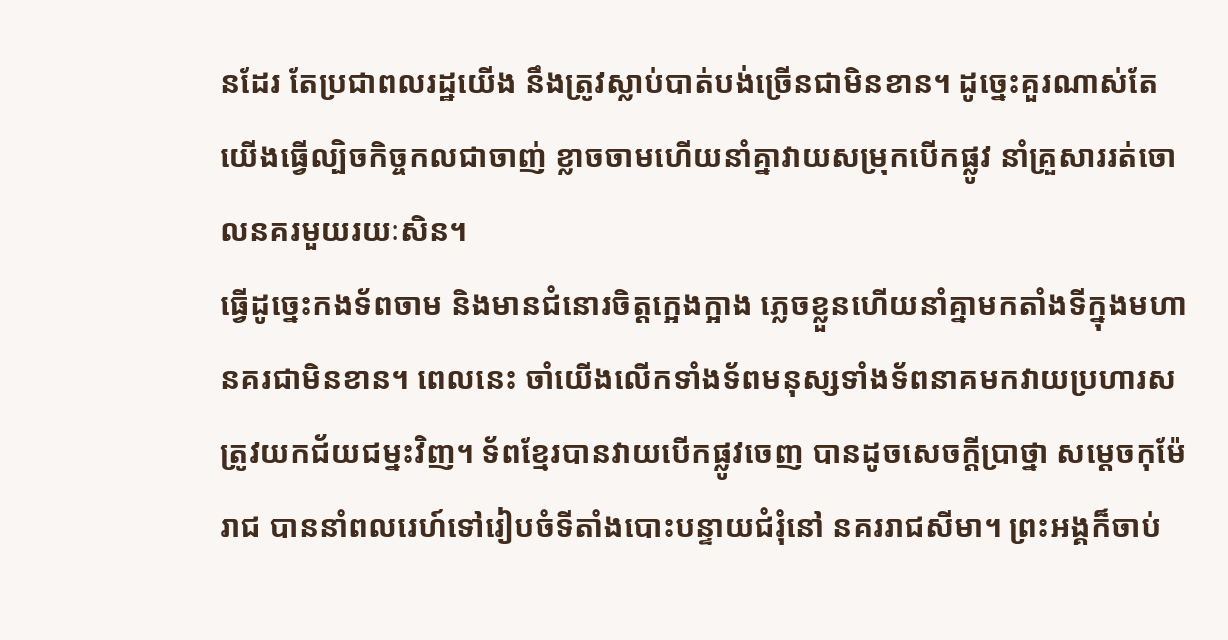នដែរ តែប្រជាពលរដ្ឋយើង នឹងត្រូវស្លាប់បាត់បង់ច្រើនជាមិនខាន។ ដូច្នេះគួរណាស់តែយើងធ្វើល្បិចកិច្ចកលជាចាញ់ ខ្លាចចាមហើយនាំគ្នាវាយសម្រុកបើកផ្លូវ នាំគ្រួសាររត់ចោលនគរមួយរយៈសិន។
ធ្វើដូច្នេះកងទ័ពចាម និងមានជំនោរចិត្ដក្អេងក្អាង ភ្លេចខ្លួនហើយនាំគ្នាមកតាំងទីក្នុងមហានគរជាមិនខាន។ ពេលនេះ ចាំយើងលើកទាំងទ័ពមនុស្សទាំងទ័ពនាគមកវាយប្រហារសត្រូវយកជ័យជម្នះវិញ។ ទ័ពខ្មែរបានវាយបើកផ្លូវចេញ បានដូចសេចក្ដីប្រាថ្នា សម្ដេចកុម៉ែរាជ បាននាំពលរេហ៍ទៅរៀបចំទីតាំងបោះបន្ទាយជំរុំនៅ នគររាជសីមា។ ព្រះអង្គក៏ចាប់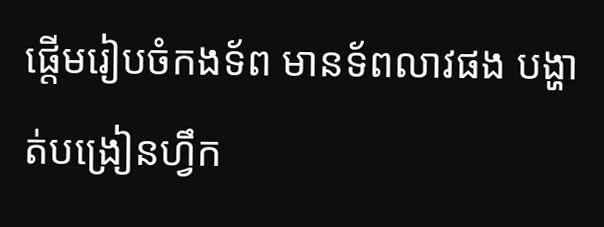ផ្ដើមរៀបចំកងទ័ព មានទ័ពលាវផង បង្ហាត់បង្រៀនហ្វឹក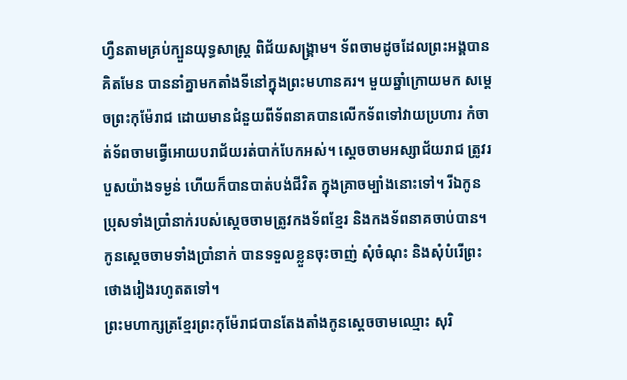ហ្វឺនតាមគ្រប់ក្បួនយុទ្ធសាស្ដ្រ ពិជ័យសង្គ្រាម។ ទ័ពចាមដូចដែលព្រះអង្គបានគិតមែន បាននាំគ្នាមកតាំងទីនៅក្នុងព្រះមហានគរ។ មួយឆ្នាំក្រោយមក សម្ដេចព្រះកុម៉ែរាជ ដោយមានជំនួយពីទ័ពនាគបានលើកទ័ពទៅវាយប្រហារ កំចាត់ទ័ពចាមធ្វើអោយបរាជ័យរត់បាក់បែកអស់។ ស្ដេចចាមអស្សាជ័យរាជ ត្រូវរបួសយ៉ាងទម្ងន់ ហើយក៏បានបាត់បង់ជីវិត ក្នុងគ្រាចម្បាំងនោះទៅ។ រីឯកូនប្រុសទាំងប្រាំនាក់របស់ស្ដេចចាមត្រូវកងទ័ពខ្មែរ និងកងទ័ពនាគចាប់បាន។ កូនស្ដេចចាមទាំងប្រាំនាក់ បានទទួលខ្លួនចុះចាញ់ សុំចំណុះ និងសុំបំរើព្រះថោងរៀងរហូតតទៅ។
ព្រះមហាក្សត្រខ្មែរព្រះកុម៉ែរាជបានតែងតាំងកូនស្ដេចចាមឈ្មោះ សុរិ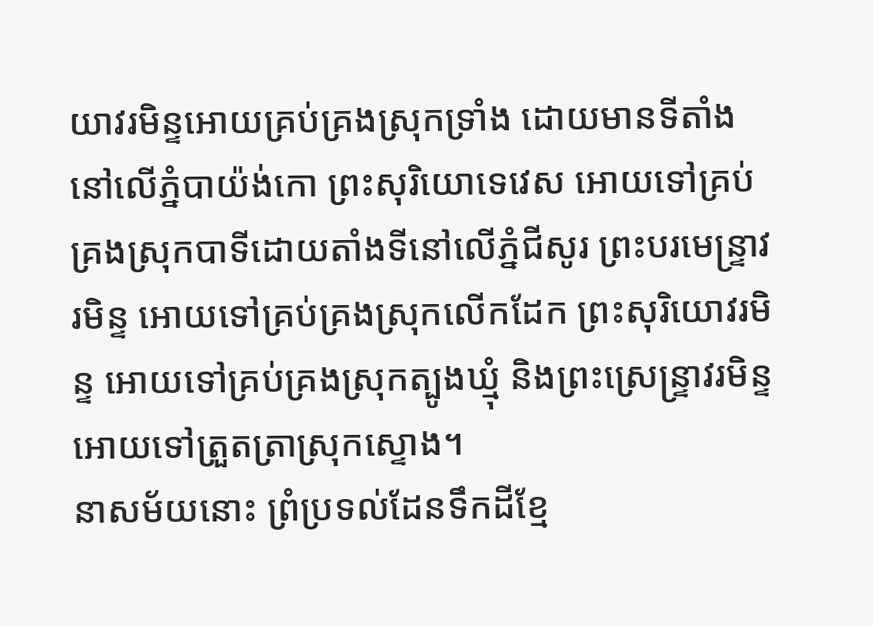យាវរមិន្ទអោយគ្រប់គ្រងស្រុកទ្រាំង ដោយមានទីតាំងនៅលើភ្នំបាយ៉ង់កោ ព្រះសុរិយោទេវេស អោយទៅគ្រប់គ្រងស្រុកបាទីដោយតាំងទីនៅលើភ្នំជីសូរ ព្រះបរមេន្ទ្រាវរមិន្ទ អោយទៅគ្រប់គ្រងស្រុកលើកដែក ព្រះសុរិយោវរមិន្ទ អោយទៅគ្រប់គ្រងស្រុកត្បូងឃ្មុំ និងព្រះស្រេន្ទ្រាវរមិន្ទអោយទៅត្រួតត្រាស្រុកស្ទោង។
នាសម័យនោះ ព្រំប្រទល់ដែនទឹកដីខ្មែ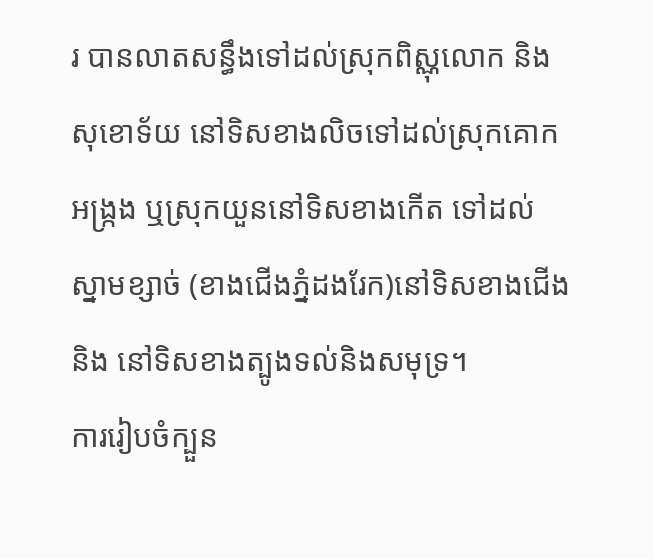រ បានលាតសន្ធឹងទៅដល់ស្រុកពិស្ណុលោក និងសុខោទ័យ នៅទិសខាងលិចទៅដល់ស្រុកគោកអង្ក្រង ឬស្រុកយួននៅទិសខាងកើត ទៅដល់ស្នាមខ្សាច់ (ខាងជើងភ្នំដងរែក)នៅទិសខាងជើងនិង នៅទិសខាងត្បូងទល់និងសមុទ្រ។
ការរៀបចំក្បួន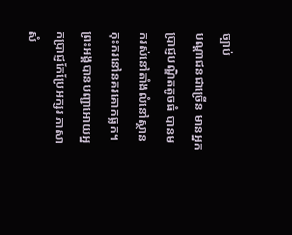ច្បាប់
បណ្ដាជនជាច្រើន មានអ្នកប្រាជ្ញបណ្ឌិតតូចធំ បានមករស់នៅតាំងលំនៅស្ថានកុះករនៅនគរគោកធ្លក។ ព្រះអង្គបានបញ្ជាអោយអ្នកប្រាជ្ញកែប្រែអក្សរ ភាសាសំ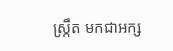ស្ក្រឹត មកជាអក្ស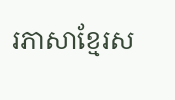រភាសាខ្មែរស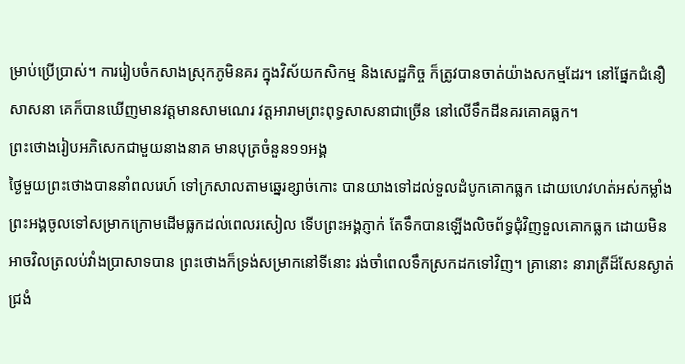ម្រាប់ប្រើប្រាស់។ ការរៀបចំកសាងស្រុកភូមិនគរ ក្នុងវិស័យកសិកម្ម និងសេដ្ឋកិច្ច ក៏ត្រូវបានចាត់យ៉ាងសកម្មដែរ។ នៅផ្នែកជំនឿសាសនា គេក៏បានឃើញមានវត្ដមានសាមណេរ វត្ដអារាមព្រះពុទ្ធសាសនាជាច្រើន នៅលើទឹកដីនគរគោគធ្លក។
ព្រះថោងរៀបអភិសេកជាមួយនាងនាគ មានបុត្រចំនួន១១អង្គ
ថ្ងៃមួយព្រះថោងបាននាំពលរេហ៍ ទៅក្រសាលតាមឆ្នេរខ្សាច់កោះ បានយាងទៅដល់ទួលដំបូកគោកធ្លក ដោយហេវហត់អស់កម្លាំង ព្រះអង្គចូលទៅសម្រាកក្រោមដើមធ្លកដល់ពេលរសៀល ទើបព្រះអង្គភ្ញាក់ តែទឹកបានឡើងលិចព័ទ្ធជុំវិញទួលគោកធ្លក ដោយមិនអាចវិលត្រលប់វាំងប្រាសាទបាន ព្រះថោងក៏ទ្រង់សម្រាកនៅទីនោះ រង់ចាំពេលទឹកស្រកដកទៅវិញ។ គ្រានោះ នារាត្រីដ៏សែនស្ងាត់ជ្រងំ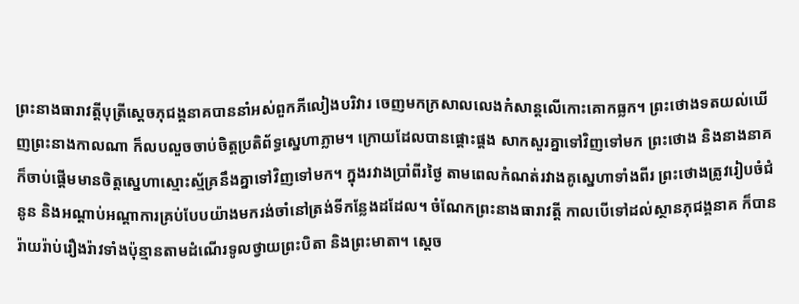ព្រះនាងធារាវត្តីបុត្រីសេ្ដចភុជង្គនាគបាននាំអស់ពួកភីលៀងបរិវារ ចេញមកក្រសាលលេងកំសាន្ដលើកោះគោកធ្លក។ ព្រះថោងទតយល់ឃើញព្រះនាងកាលណា ក៏លបលួចចាប់ចិត្ដប្រតិព័ទ្ធស្នេហាភ្លាម។ ក្រោយដែលបានផ្ដោះផ្ដង សាកសួរគ្នាទៅវិញទៅមក ព្រះថោង និងនាងនាគក៏ចាប់ផ្ដើមមានចិត្ដស្នេហាស្មោះស្ម័គ្រនឹងគ្នាទៅវិញទៅមក។ ក្នុងរវាងប្រាំពីរថ្ងៃ តាមពេលកំណត់រវាងគូស្នេហាទាំងពីរ ព្រះថោងត្រូវរៀបចំជំនូន និងអណ្ដាប់អណ្ដាការគ្រប់បែបយ៉ាងមករង់ចាំនៅត្រង់ទីកន្លែងដដែល។ ចំណែកព្រះនាងធារាវត្ដី កាលបើទៅដល់ស្ថានភុជង្គនាគ ក៏បានរ៉ាយរ៉ាប់រឿងរ៉ាវទាំងប៉ុន្មានតាមដំណើរទូលថ្វាយព្រះបិតា និងព្រះមាតា។ ស្ដេច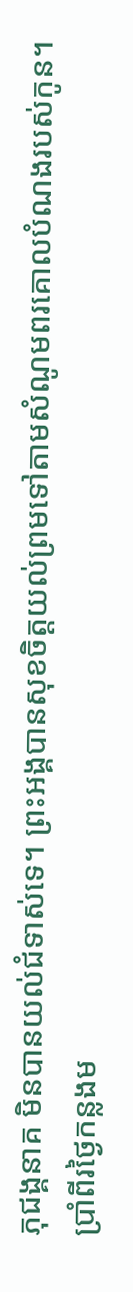ភុជង្គនាគ មិនបានយល់ជំទាស់ទេ។ ព្រះអង្គបានសុខចិត្ដយល់ព្រមទៅតាមសំណូមពរគោលបំណងរបស់កូន។
ប្រាំពីរថ្ងៃកន្លងម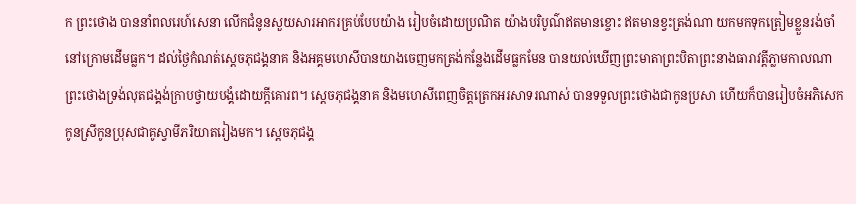ក ព្រះថោង បាននាំពលរេហ៍សេនា លើកជំនូនសួយសារអាករគ្រប់បែបយ៉ាង រៀបចំដោយប្រណិត យ៉ាងបរិបូណ៌ឥតមានខ្ចោះ ឥតមានខ្វះត្រង់ណា យកមកទុកត្រៀមខ្លួនរង់ចាំនៅក្រោមដើមធ្លក។ ដល់ថ្ងៃកំណត់ស្ដេចភុជង្គនាគ និងអគ្គមហេសីបានយាងចេញមកត្រង់កន្លែងដើមធ្លកមែន បានយល់ឃើញព្រះមាតាព្រះបិតាព្រះនាងធារាវត្ដីភ្លាមកាលណា ព្រះថោងទ្រង់លុតជង្គង់ក្រាបថ្វាយបង្គំដោយក្ដីគោរព។ ស្ដេចភុជង្គនាគ និងមហេសីពេញចិត្ដត្រេកអរសាទរណាស់ បានទទួលព្រះថោងជាកូនប្រសា ហើយក៏បានរៀបចំអភិសេកកូនស្រីកូនប្រុសជាគូស្វាមីភរិយាតរៀងមក។ ស្ដេចភុជង្គ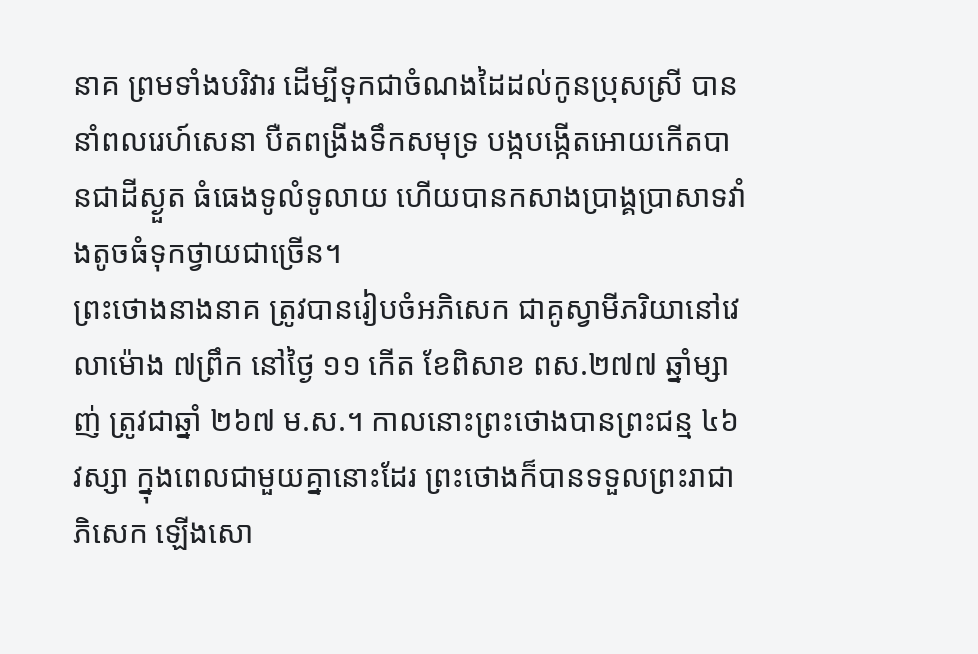នាគ ព្រមទាំងបរិវារ ដើម្បីទុកជាចំណងដៃដល់កូនប្រុសស្រី បាននាំពលរេហ៍សេនា បឺតពង្រីងទឹកសមុទ្រ បង្កបង្កើតអោយកើតបានជាដីស្ងួត ធំធេងទូលំទូលាយ ហើយបានកសាងប្រាង្គប្រាសាទវាំងតូចធំទុកថ្វាយជាច្រើន។
ព្រះថោងនាងនាគ ត្រូវបានរៀបចំអភិសេក ជាគូស្វាមីភរិយានៅវេលាម៉ោង ៧ព្រឹក នៅថ្ងៃ ១១ កើត ខែពិសាខ ពស.២៧៧ ឆ្នាំម្សាញ់ ត្រូវជាឆ្នាំ ២៦៧ ម.ស.។ កាលនោះព្រះថោងបានព្រះជន្ម ៤៦ វស្សា ក្នុងពេលជាមួយគ្នានោះដែរ ព្រះថោងក៏បានទទួលព្រះរាជាភិសេក ឡើងសោ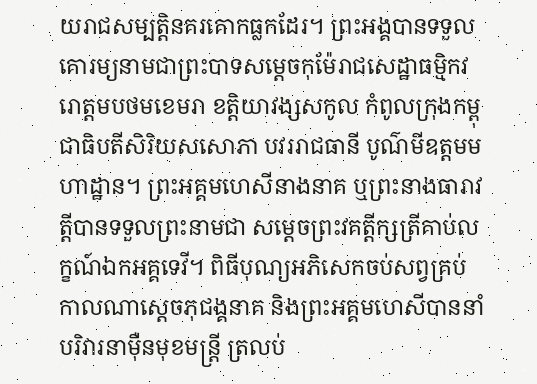យរាជសម្បត្ដិនគរគោកធ្លកដែរ។ ព្រះអង្គបានទទួលគោរម្យនាមជាព្រះបាទសម្ដេចកុម៉ែរាជសេដ្ឋាធម្មិកវរោត្ដមបថមខេមរា ខត្ដិយាវង្សសកូល កំពូលក្រុងកម្ពុជាធិបតីសិរិយសសោភា បវររាជធានី បូណ៌មីឧត្ដមមហាដ្ឋាន។ ព្រះអគ្គមហេសីនាងនាគ ឬព្រះនាងធារាវត្ដីបានទទួលព្រះនាមជា សម្ដេចព្រះវគត្ដីក្សត្រីគាប់លក្ខណ៍ឯកអគ្គទេវី។ ពិធីបុណ្យអភិសេកចប់សព្វគ្រប់កាលណាស្ដេចភុជង្គនាគ និងព្រះអគ្គមហេសីបាននាំបរិវារនាម៉ឺនមុខមន្ដ្រី ត្រលប់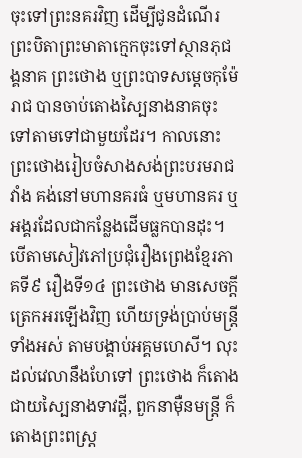ចុះទៅព្រះនគរវិញ ដើម្បីជូនដំណើរព្រះបិតាព្រះមាតាក្មេកចុះទៅស្ថានភុជង្គនាគ ព្រះថោង ឬព្រះបាទសម្ដេចកុម៉ែរាជ បានចាប់តោងស្បៃនាងនាគចុះទៅតាមទៅជាមួយដែរ។ កាលនោះព្រះថោងរៀបចំសាងសង់ព្រះបរមរាជវាំង គង់នៅមហានគរធំ ឬមហានគរ ឬអង្គរដែលជាកន្លែងដើមធ្លកបានដុះ។
បើតាមសៀវភៅប្រជុំរឿងព្រេងខ្មែរភាគទី៩ រឿងទី១៤ ព្រះថោង មានសេចក្ដីត្រេកអរឡើងវិញ ហើយទ្រង់ប្រាប់មន្ត្រីទាំងអស់ តាមបង្គាប់អគ្គមហេសី។ លុះដល់វេលានឹងហែទៅ ព្រះថោង ក៏តោងជាយស្បៃនាងទាវដ្ដី, ពួកនាម៉ឺនមន្ត្រី ក៏តោងព្រះពស្ត្រ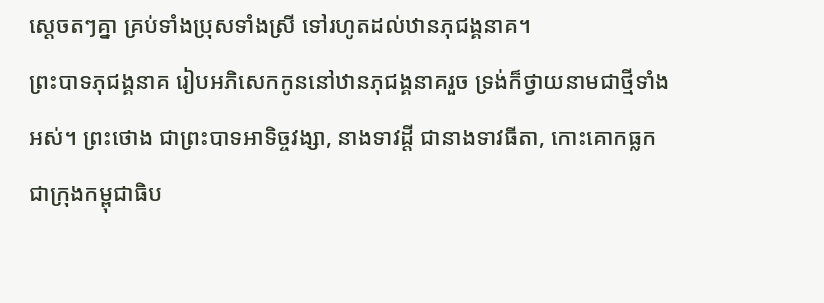ស្ដេចតៗគ្នា គ្រប់ទាំងប្រុសទាំងស្រី ទៅរហូតដល់ឋានភុជង្គនាគ។
ព្រះបាទភុជង្គនាគ រៀបអភិសេកកូននៅឋានភុជង្គនាគរួច ទ្រង់ក៏ថ្វាយនាមជាថ្មីទាំងអស់។ ព្រះថោង ជាព្រះបាទអាទិច្ចវង្សា, នាងទាវដ្ដី ជានាងទាវធីតា, កោះគោកធ្លក ជាក្រុងកម្ពុជាធិប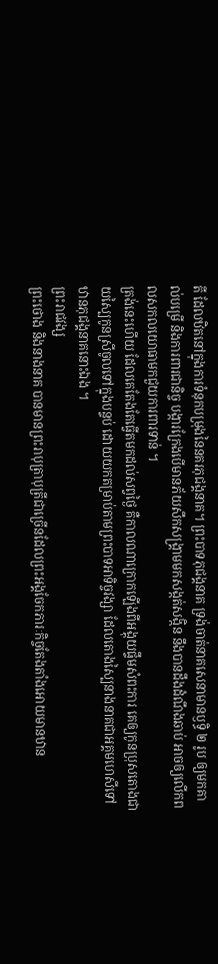តី ដែលឋិតនៅក្នុងការទំនុកបម្រុងនៃនគរភុជង្គនាគ។ ព្រះបាទភុជង្គនាគ ទ្រង់ចាត់នាគសេនាមានឫទ្ធិ ២ រូប ឲ្យមកគាល់បម្រើ និងការពារជានិច្ច បង្ការក្រែងបើមានភ័យសឹកសង្គ្រាមមកសង្កត់សង្កិន នឹងបានដឹងដំណឹងឆាប់ អាចឲ្យលើកពលសកលយោធាមកជួយការពារទាន់ ។
ត្រង់នេះហើយ ដែលគេតែងតែធ្វើតមកដល់សព្វថ្ងៃ គឺកាលណាក្រោកឡើងពីអង្គុយផ្ទឹមសំពះការ គេឲ្យកូនប្រុសតោងជាយស្បៃកូនស្រីចូលទៅក្នុងបន្ទប់ ដោយយកតម្រាប់តាមព្រះបាទអាទិច្ចវង្សា ដែលតោងស្បៃនាងនាគជាអគ្គមហេសីទៅឋានភុជង្គនាគនោះឯង ។
ព្រះរាជវង្ស
ព្រះថោង និងនាងនាគ បានមានព្រះរាបុត្រាបុត្រីជាច្រើនដែលព្រះអង្គចែកភារៈកិច្ចតែងតាំងអោយមានឋាន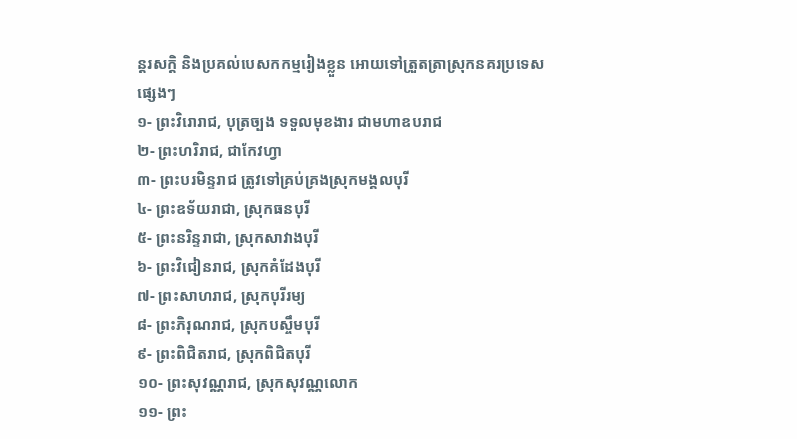ន្ដរសក្ដិ និងប្រគល់បេសកកម្មរៀងខ្លួន អោយទៅត្រួតត្រាស្រុកនគរប្រទេសផ្សេងៗ
១- ព្រះវិរោរាជ, បុត្រច្បង ទទួលមុខងារ ជាមហាឧបរាជ
២- ព្រះហរិរាជ, ជាកែវហ្វា
៣- ព្រះបរមិន្ទរាជ ត្រូវទៅគ្រប់គ្រងស្រុកមង្គលបុរី
៤- ព្រះឧទ័យរាជា, ស្រុកធនបុរី
៥- ព្រះនរិន្ទរាជា, ស្រុកសាវាងបុរី
៦- ព្រះវិជៀនរាជ, ស្រុកគំដែងបុរី
៧- ព្រះសាហរាជ, ស្រុកបុរីរម្យ
៨- ព្រះភិរុណរាជ, ស្រុកបស្ចឹមបុរី
៩- ព្រះពិជិតរាជ, ស្រុកពិជិតបុរី
១០- ព្រះសុវណ្ណរាជ, ស្រុកសុវណ្ណលោក
១១- ព្រះ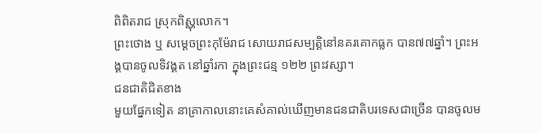ពិពិតរាជ ស្រុកពិស្ណុលោក។
ព្រះថោង ឬ សម្ដេចព្រះកុម៉ែរាជ សោយរាជសម្បត្ដិនៅនគរគោកធ្លក បាន៧៧ឆ្នាំ។ ព្រះអង្គបានចូលទិវង្គត នៅឆ្នាំរកា ក្នុងព្រះជន្ម ១២២ ព្រះវស្សា។
ជនជាតិជិតខាង
មួយផ្នែកទៀត នាគ្រាកាលនោះគេសំគាល់ឃើញមានជនជាតិបរទេសជាច្រើន បានចូលម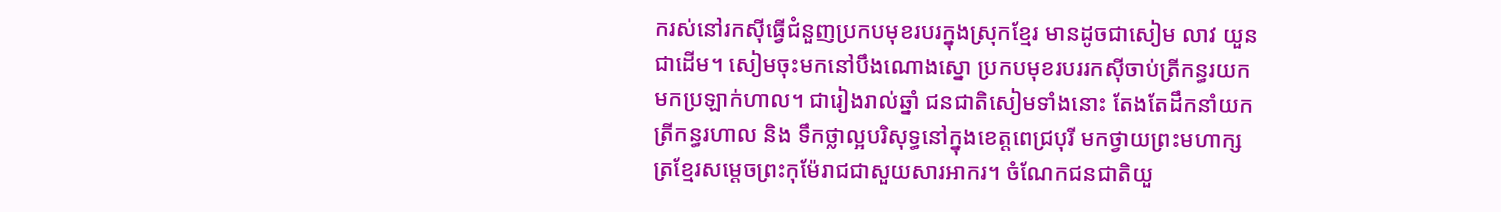ករស់នៅរកស៊ីធ្វើជំនួញប្រកបមុខរបរក្នុងស្រុកខ្មែរ មានដូចជាសៀម លាវ យួន ជាដើម។ សៀមចុះមកនៅបឹងណោងស្នោ ប្រកបមុខរបររកស៊ីចាប់ត្រីកន្ធរយកមកប្រឡាក់ហាល។ ជារៀងរាល់ឆ្នាំ ជនជាតិសៀមទាំងនោះ តែងតែដឹកនាំយកត្រីកន្ធរហាល និង ទឹកថ្លាល្អបរិសុទ្ធនៅក្នុងខេត្ដពេជ្របុរី មកថ្វាយព្រះមហាក្សត្រខ្មែរសម្ដេចព្រះកុម៉ែរាជជាសួយសារអាករ។ ចំណែកជនជាតិយួ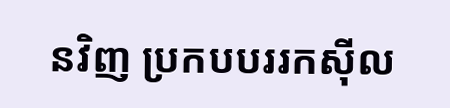នវិញ ប្រកបបររកស៊ីល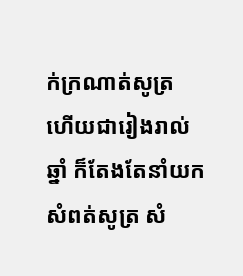ក់ក្រណាត់សូត្រ ហើយជារៀងរាល់ឆ្នាំ ក៏តែងតែនាំយកសំពត់សូត្រ សំ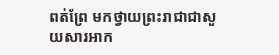ពត់ព្រែ មកថ្វាយព្រះរាជាជាសួយសារអាក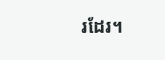រដែរ។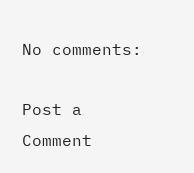No comments:

Post a Comment